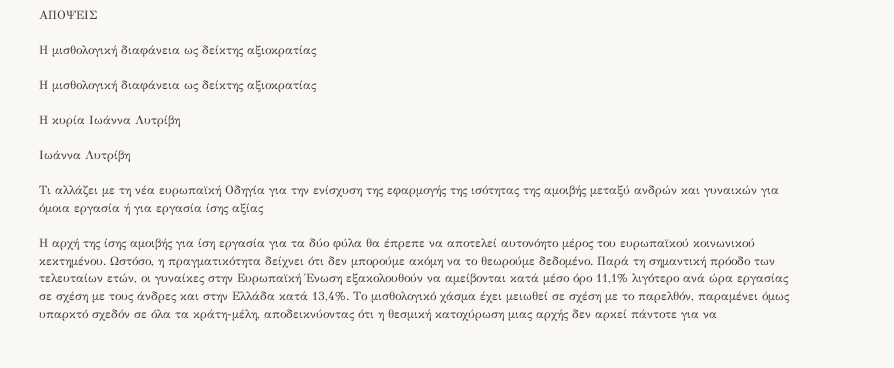ΑΠΟΨΕΙΣ

Η μισθολογική διαφάνεια ως δείκτης αξιοκρατίας

Η μισθολογική διαφάνεια ως δείκτης αξιοκρατίας

Η κυρία Ιωάννα Λυτρίβη

Ιωάννα Λυτρίβη

Τι αλλάζει με τη νέα ευρωπαϊκή Οδηγία για την ενίσχυση της εφαρμογής της ισότητας της αμοιβής μεταξύ ανδρών και γυναικών για όμοια εργασία ή για εργασία ίσης αξίας

Η αρχή της ίσης αμοιβής για ίση εργασία για τα δύο φύλα θα έπρεπε να αποτελεί αυτονόητο μέρος του ευρωπαϊκού κοινωνικού κεκτημένου. Ωστόσο, η πραγματικότητα δείχνει ότι δεν μπορούμε ακόμη να το θεωρούμε δεδομένο. Παρά τη σημαντική πρόοδο των τελευταίων ετών, οι γυναίκες στην Ευρωπαϊκή Ένωση εξακολουθούν να αμείβονται κατά μέσο όρο 11,1% λιγότερο ανά ώρα εργασίας σε σχέση με τους άνδρες και στην Ελλάδα κατά 13,4%. Το μισθολογικό χάσμα έχει μειωθεί σε σχέση με το παρελθόν, παραμένει όμως υπαρκτό σχεδόν σε όλα τα κράτη-μέλη, αποδεικνύοντας ότι η θεσμική κατοχύρωση μιας αρχής δεν αρκεί πάντοτε για να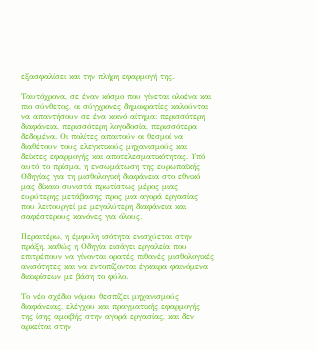εξασφαλίσει και την πλήρη εφαρμογή της.

Ταυτόχρονα, σε έναν κόσμο που γίνεται ολοένα και πιο σύνθετος, οι σύγχρονες δημοκρατίες καλούνται να απαντήσουν σε ένα κοινό αίτημα: περισσότερη διαφάνεια, περισσότερη λογοδοσία, περισσότερα δεδομένα. Οι πολίτες απαιτούν οι θεσμοί να διαθέτουν τους ελεγκτικούς μηχανισμούς και δείκτες εφαρμογής και αποτελεσματικότητας. Υπό αυτό το πρίσμα, η ενσωμάτωση της ευρωπαϊκής Οδηγίας για τη μισθολογική διαφάνεια στο εθνικό μας δίκαιο συνιστά πρωτίστως μέρος μιας ευρύτερης μετάβασης προς μια αγορά εργασίας που λειτουργεί με μεγαλύτερη διαφάνεια και σαφέστερους κανόνες για όλους.

Περαιτέρω, η έμφυλη ισότητα ενισχύεται στην πράξη, καθώς η Οδηγία εισάγει εργαλεία που επιτρέπουν να γίνονται ορατές πιθανές μισθολογικές ανισότητες και να εντοπίζονται έγκαιρα φαινόμενα διακρίσεων με βάση το φύλο.

Το νέο σχέδιο νόμου θεσπίζει μηχανισμούς διαφάνειας, ελέγχου και πραγματικής εφαρμογής της ίσης αμοιβής στην αγορά εργασίας, και δεν αρκείται στην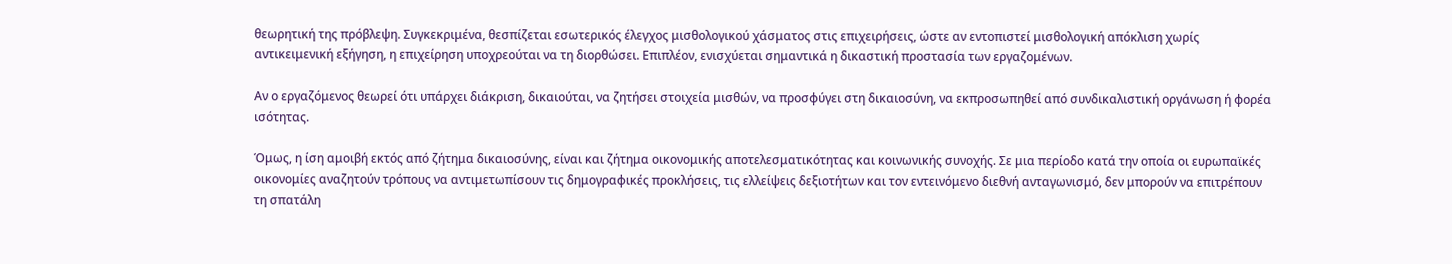θεωρητική της πρόβλεψη. Συγκεκριμένα, θεσπίζεται εσωτερικός έλεγχος μισθολογικού χάσματος στις επιχειρήσεις, ώστε αν εντοπιστεί μισθολογική απόκλιση χωρίς αντικειμενική εξήγηση, η επιχείρηση υποχρεούται να τη διορθώσει. Επιπλέον, ενισχύεται σημαντικά η δικαστική προστασία των εργαζομένων.

Αν ο εργαζόμενος θεωρεί ότι υπάρχει διάκριση, δικαιούται, να ζητήσει στοιχεία μισθών, να προσφύγει στη δικαιοσύνη, να εκπροσωπηθεί από συνδικαλιστική οργάνωση ή φορέα ισότητας.

Όμως, η ίση αμοιβή εκτός από ζήτημα δικαιοσύνης, είναι και ζήτημα οικονομικής αποτελεσματικότητας και κοινωνικής συνοχής. Σε μια περίοδο κατά την οποία οι ευρωπαϊκές οικονομίες αναζητούν τρόπους να αντιμετωπίσουν τις δημογραφικές προκλήσεις, τις ελλείψεις δεξιοτήτων και τον εντεινόμενο διεθνή ανταγωνισμό, δεν μπορούν να επιτρέπουν τη σπατάλη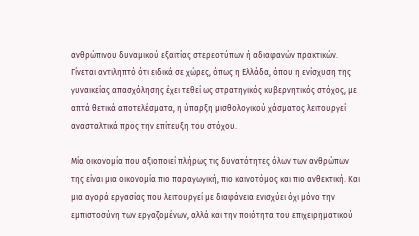ανθρώπινου δυναμικού εξαιτίας στερεοτύπων ή αδιαφανών πρακτικών. Γίνεται αντιληπτό ότι ειδικά σε χώρες, όπως η Ελλάδα, όπου η ενίσχυση της γυναικείας απασχόλησης έχει τεθεί ως στρατηγικός κυβερνητικός στόχος, με απτά θετικά αποτελέσματα, η ύπαρξη μισθολογικού χάσματος λειτουργεί ανασταλτικά προς την επίτευξη του στόχου.

Μία οικονομία που αξιοποιεί πλήρως τις δυνατότητες όλων των ανθρώπων της είναι μια οικονομία πιο παραγωγική, πιο καινοτόμος και πιο ανθεκτική. Και μια αγορά εργασίας που λειτουργεί με διαφάνεια ενισχύει όχι μόνο την εμπιστοσύνη των εργαζομένων, αλλά και την ποιότητα του επιχειρηματικού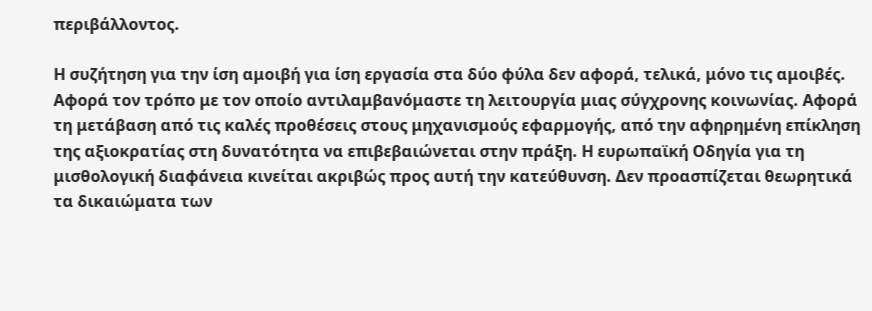περιβάλλοντος.

Η συζήτηση για την ίση αμοιβή για ίση εργασία στα δύο φύλα δεν αφορά, τελικά, μόνο τις αμοιβές. Αφορά τον τρόπο με τον οποίο αντιλαμβανόμαστε τη λειτουργία μιας σύγχρονης κοινωνίας. Αφορά τη μετάβαση από τις καλές προθέσεις στους μηχανισμούς εφαρμογής, από την αφηρημένη επίκληση της αξιοκρατίας στη δυνατότητα να επιβεβαιώνεται στην πράξη. Η ευρωπαϊκή Οδηγία για τη μισθολογική διαφάνεια κινείται ακριβώς προς αυτή την κατεύθυνση. Δεν προασπίζεται θεωρητικά τα δικαιώματα των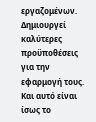εργαζομένων. Δημιουργεί καλύτερες προϋποθέσεις για την εφαρμογή τους. Και αυτό είναι ίσως το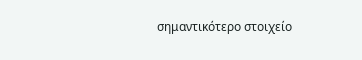σημαντικότερο στοιχείο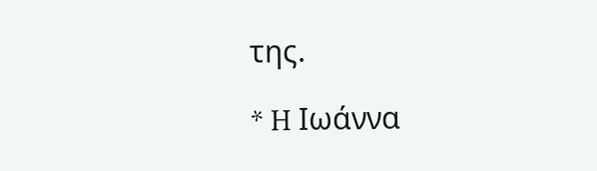της.

* H Ιωάννα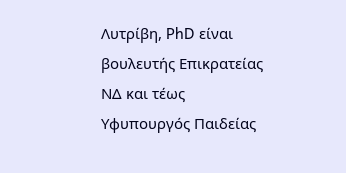Λυτρίβη, PhD είναι βουλευτής Επικρατείας ΝΔ και τέως Υφυπουργός Παιδείας